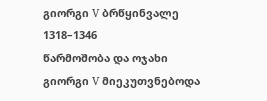გიორგი V ბრწყინვალე
1318–1346
წარმოშობა და ოჯახი
გიორგი V მიეკუთვნებოდა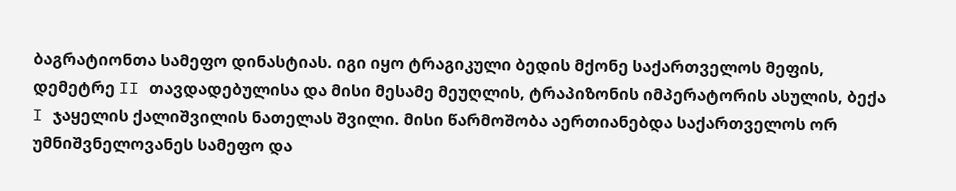ბაგრატიონთა სამეფო დინასტიას. იგი იყო ტრაგიკული ბედის მქონე საქართველოს მეფის, დემეტრე II თავდადებულისა და მისი მესამე მეუღლის, ტრაპიზონის იმპერატორის ასულის, ბექა I ჯაყელის ქალიშვილის ნათელას შვილი. მისი წარმოშობა აერთიანებდა საქართველოს ორ უმნიშვნელოვანეს სამეფო და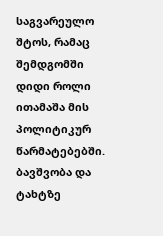საგვარეულო შტოს, რამაც შემდგომში დიდი როლი ითამაშა მის პოლიტიკურ წარმატებებში.
ბავშვობა და ტახტზე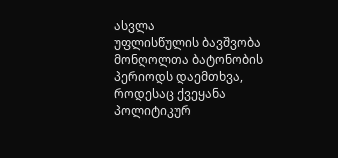ასვლა
უფლისწულის ბავშვობა მონღოლთა ბატონობის პერიოდს დაემთხვა, როდესაც ქვეყანა პოლიტიკურ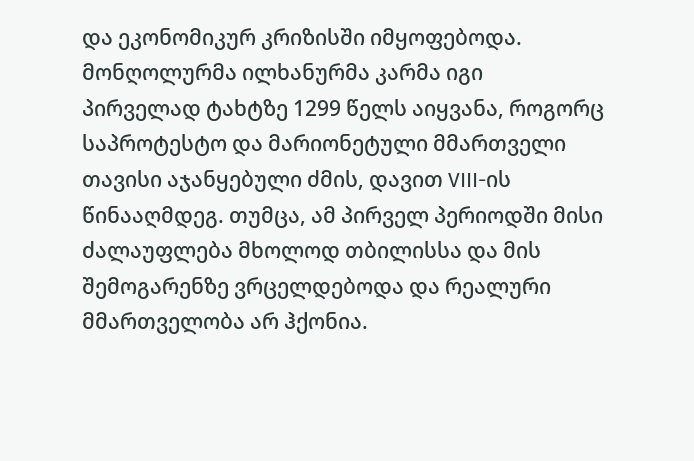და ეკონომიკურ კრიზისში იმყოფებოდა. მონღოლურმა ილხანურმა კარმა იგი პირველად ტახტზე 1299 წელს აიყვანა, როგორც საპროტესტო და მარიონეტული მმართველი თავისი აჯანყებული ძმის, დავით VIII-ის წინააღმდეგ. თუმცა, ამ პირველ პერიოდში მისი ძალაუფლება მხოლოდ თბილისსა და მის შემოგარენზე ვრცელდებოდა და რეალური მმართველობა არ ჰქონია.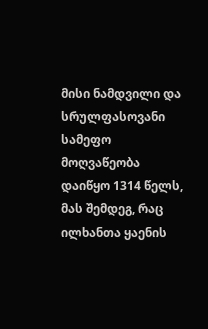მისი ნამდვილი და სრულფასოვანი სამეფო მოღვაწეობა დაიწყო 1314 წელს, მას შემდეგ, რაც ილხანთა ყაენის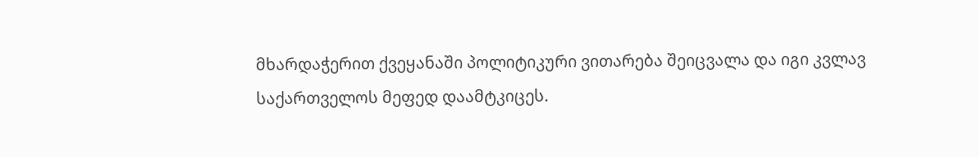მხარდაჭერით ქვეყანაში პოლიტიკური ვითარება შეიცვალა და იგი კვლავ საქართველოს მეფედ დაამტკიცეს.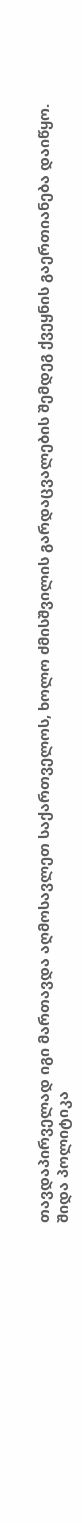თავდაპირველად იგი მართავდა აღმოსავლეთ საქართველოს, ხოლო ძმისშვილის გარდაცვალების შემდეგ ქვეყნის გაერთიანება დაიწყო.
შიდა პოლიტიკა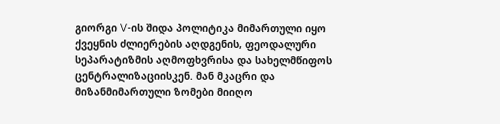გიორგი V-ის შიდა პოლიტიკა მიმართული იყო ქვეყნის ძლიერების აღდგენის, ფეოდალური სეპარატიზმის აღმოფხვრისა და სახელმწიფოს ცენტრალიზაციისკენ. მან მკაცრი და მიზანმიმართული ზომები მიიღო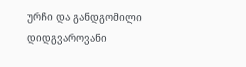ურჩი და განდგომილი დიდგვაროვანი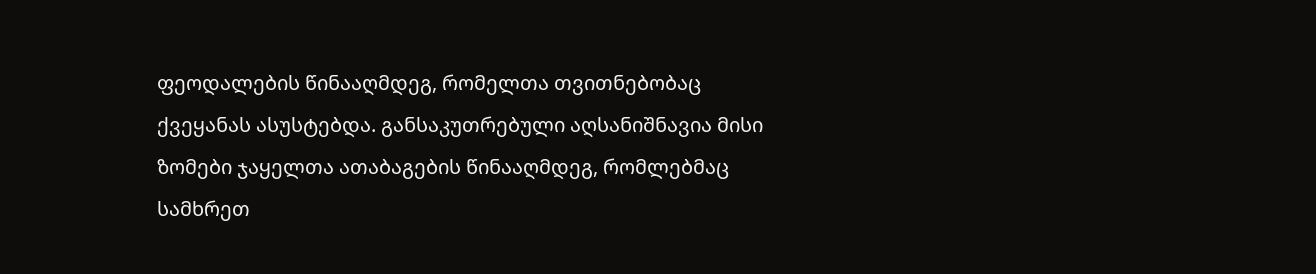ფეოდალების წინააღმდეგ, რომელთა თვითნებობაც ქვეყანას ასუსტებდა. განსაკუთრებული აღსანიშნავია მისი ზომები ჯაყელთა ათაბაგების წინააღმდეგ, რომლებმაც სამხრეთ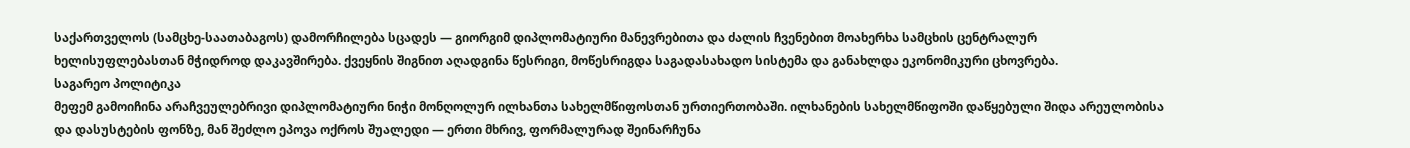საქართველოს (სამცხე-საათაბაგოს) დამორჩილება სცადეს — გიორგიმ დიპლომატიური მანევრებითა და ძალის ჩვენებით მოახერხა სამცხის ცენტრალურ ხელისუფლებასთან მჭიდროდ დაკავშირება. ქვეყნის შიგნით აღადგინა წესრიგი, მოწესრიგდა საგადასახადო სისტემა და განახლდა ეკონომიკური ცხოვრება.
საგარეო პოლიტიკა
მეფემ გამოიჩინა არაჩვეულებრივი დიპლომატიური ნიჭი მონღოლურ ილხანთა სახელმწიფოსთან ურთიერთობაში. ილხანების სახელმწიფოში დაწყებული შიდა არეულობისა და დასუსტების ფონზე, მან შეძლო ეპოვა ოქროს შუალედი — ერთი მხრივ, ფორმალურად შეინარჩუნა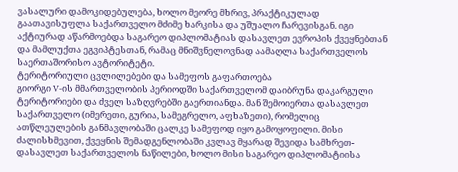ვასალური დამოკიდებულება, ხოლო მეორე მხრივ, პრაქტიკულად გაათავისუფლა საქართველო მძიმე ხარკისა და უშუალო ჩარევისგან. იგი აქტიურად აწარმოებდა საგარეო დიპლომატიას დასავლეთ ევროპის ქვეყნებთან და მამლუქთა ეგვიპტესთან, რამაც მნიშვნელოვნად აამაღლა საქართველოს საერთაშორისო ავტორიტეტი.
ტერიტორიული ცვლილებები და სამეფოს გაფართოება
გიორგი V-ის მმართველობის პერიოდში საქართველომ დაიბრუნა დაკარგული ტერიტორიები და ძველ საზღვრებში გაერთიანდა. მან შემოიერთა დასავლეთ საქართველო (იმერეთი, გურია, სამეგრელო, აფხაზეთი), რომელიც ათწლეულების განმავლობაში ცალკე სამეფოდ იყო გამოყოფილი. მისი ძალისხმევით, ქვეყნის შემადგენლობაში კვლავ მყარად შევიდა სამხრეთ-დასავლეთ საქართველოს ნაწილები, ხოლო მისი საგარეო დიპლომატიისა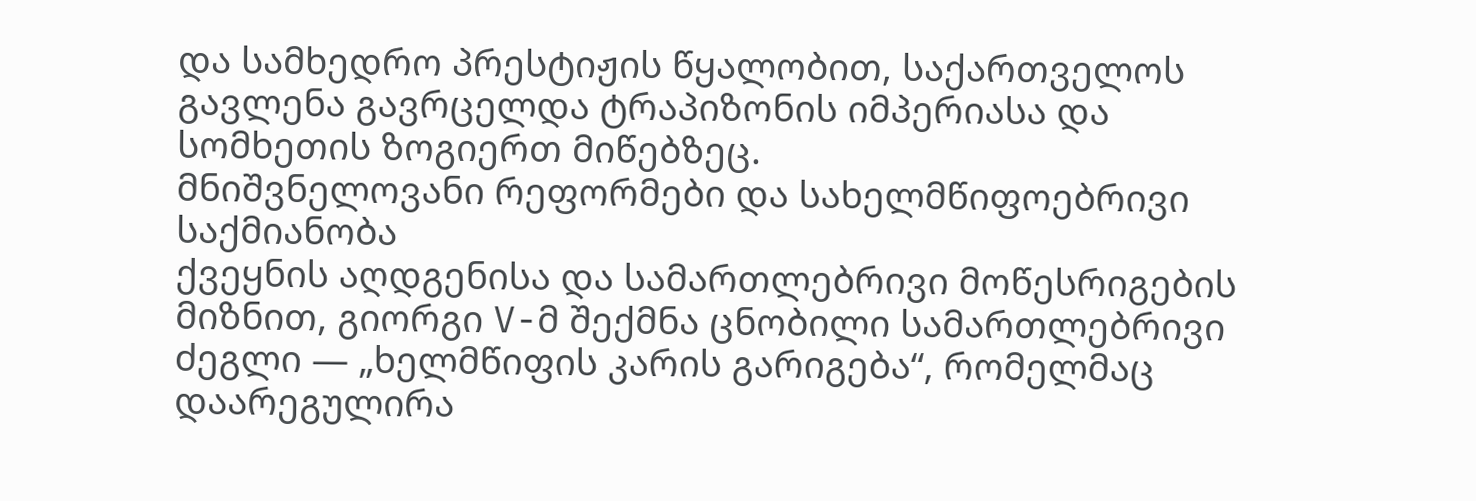და სამხედრო პრესტიჟის წყალობით, საქართველოს გავლენა გავრცელდა ტრაპიზონის იმპერიასა და სომხეთის ზოგიერთ მიწებზეც.
მნიშვნელოვანი რეფორმები და სახელმწიფოებრივი საქმიანობა
ქვეყნის აღდგენისა და სამართლებრივი მოწესრიგების მიზნით, გიორგი V-მ შექმნა ცნობილი სამართლებრივი ძეგლი — „ხელმწიფის კარის გარიგება“, რომელმაც დაარეგულირა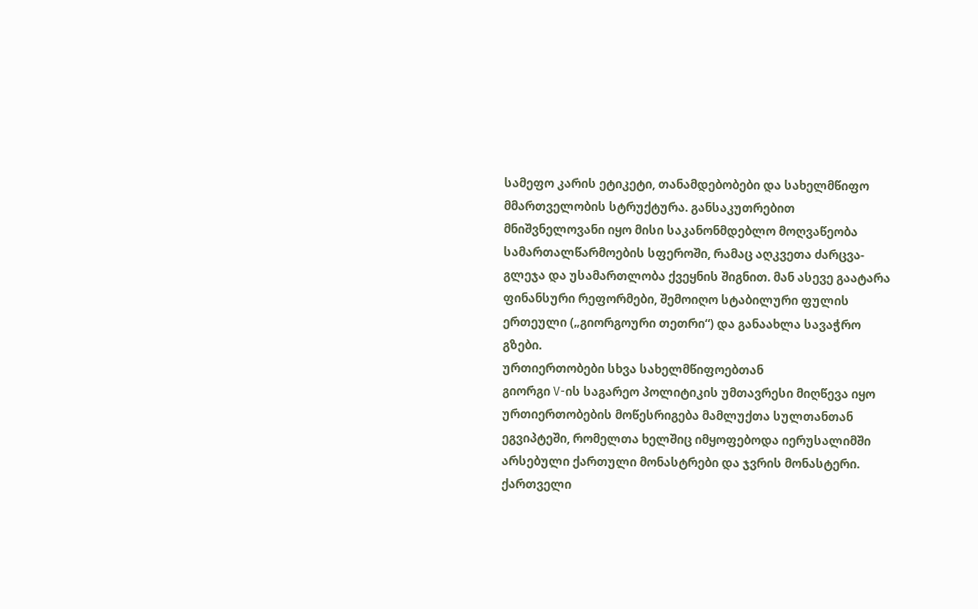სამეფო კარის ეტიკეტი, თანამდებობები და სახელმწიფო მმართველობის სტრუქტურა. განსაკუთრებით მნიშვნელოვანი იყო მისი საკანონმდებლო მოღვაწეობა სამართალწარმოების სფეროში, რამაც აღკვეთა ძარცვა-გლეჯა და უსამართლობა ქვეყნის შიგნით. მან ასევე გაატარა ფინანსური რეფორმები, შემოიღო სტაბილური ფულის ერთეული („გიორგოური თეთრი“) და განაახლა სავაჭრო გზები.
ურთიერთობები სხვა სახელმწიფოებთან
გიორგი V-ის საგარეო პოლიტიკის უმთავრესი მიღწევა იყო ურთიერთობების მოწესრიგება მამლუქთა სულთანთან ეგვიპტეში, რომელთა ხელშიც იმყოფებოდა იერუსალიმში არსებული ქართული მონასტრები და ჯვრის მონასტერი. ქართველი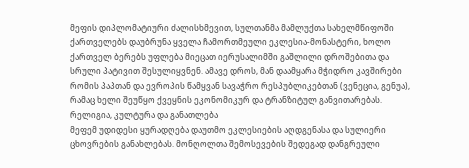მეფის დიპლომატიური ძალისხმევით, სულთანმა მამლუქთა სახელმწიფოში ქართველებს დაუბრუნა ყველა ჩამორთმეული ეკლესია-მონასტერი, ხოლო ქართველ ბერებს უფლება მიეცათ იერუსალიმში გაშლილი დროშებითა და სრული პატივით შესულიყვნენ. ამავე დროს, მან დაამყარა მჭიდრო კავშირები რომის პაპთან და ევროპის წამყვან სავაჭრო რესპუბლიკებთან (ვენეცია, გენუა), რამაც ხელი შეუწყო ქვეყნის ეკონომიკურ და ტრანზიტულ განვითარებას.
რელიგია, კულტურა და განათლება
მეფემ უდიდესი ყურადღება დაუთმო ეკლესიების აღდგენასა და სულიერი ცხოვრების განახლებას. მონღოლთა შემოსევების შედეგად დანგრეული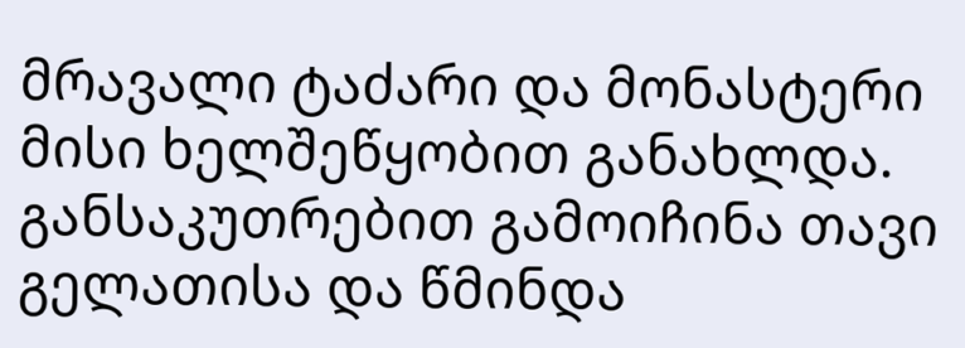მრავალი ტაძარი და მონასტერი მისი ხელშეწყობით განახლდა. განსაკუთრებით გამოიჩინა თავი გელათისა და წმინდა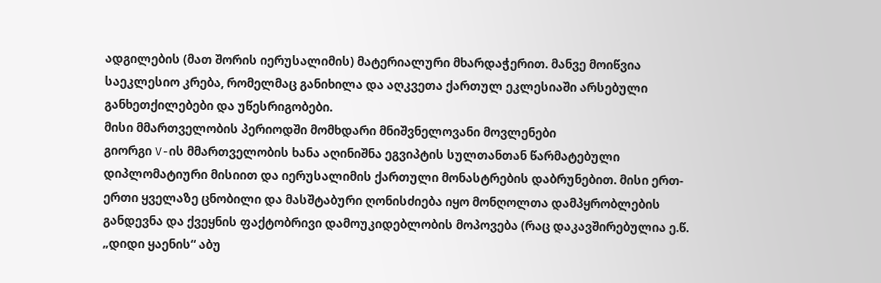ადგილების (მათ შორის იერუსალიმის) მატერიალური მხარდაჭერით. მანვე მოიწვია საეკლესიო კრება, რომელმაც განიხილა და აღკვეთა ქართულ ეკლესიაში არსებული განხეთქილებები და უწესრიგობები.
მისი მმართველობის პერიოდში მომხდარი მნიშვნელოვანი მოვლენები
გიორგი V-ის მმართველობის ხანა აღინიშნა ეგვიპტის სულთანთან წარმატებული დიპლომატიური მისიით და იერუსალიმის ქართული მონასტრების დაბრუნებით. მისი ერთ-ერთი ყველაზე ცნობილი და მასშტაბური ღონისძიება იყო მონღოლთა დამპყრობლების განდევნა და ქვეყნის ფაქტობრივი დამოუკიდებლობის მოპოვება (რაც დაკავშირებულია ე.წ. „დიდი ყაენის“ აბუ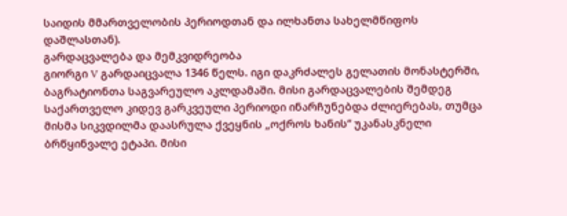საიდის მმართველობის პერიოდთან და ილხანთა სახელმწიფოს დაშლასთან).
გარდაცვალება და მემკვიდრეობა
გიორგი V გარდაიცვალა 1346 წელს. იგი დაკრძალეს გელათის მონასტერში, ბაგრატიონთა საგვარეულო აკლდამაში. მისი გარდაცვალების შემდეგ საქართველო კიდევ გარკვეული პერიოდი ინარჩუნებდა ძლიერებას, თუმცა მისმა სიკვდილმა დაასრულა ქვეყნის „ოქროს ხანის“ უკანასკნელი ბრწყინვალე ეტაპი. მისი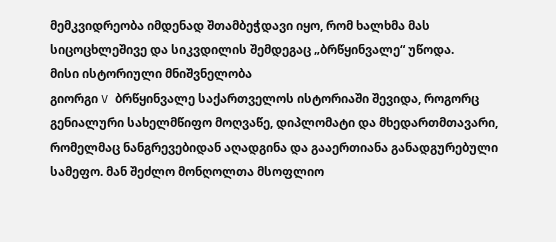მემკვიდრეობა იმდენად შთამბეჭდავი იყო, რომ ხალხმა მას სიცოცხლეშივე და სიკვდილის შემდეგაც „ბრწყინვალე“ უწოდა.
მისი ისტორიული მნიშვნელობა
გიორგი V ბრწყინვალე საქართველოს ისტორიაში შევიდა, როგორც გენიალური სახელმწიფო მოღვაწე, დიპლომატი და მხედართმთავარი, რომელმაც ნანგრევებიდან აღადგინა და გააერთიანა განადგურებული სამეფო. მან შეძლო მონღოლთა მსოფლიო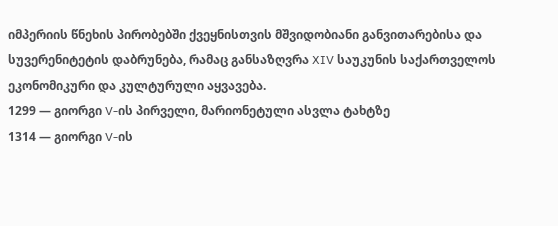იმპერიის წნეხის პირობებში ქვეყნისთვის მშვიდობიანი განვითარებისა და სუვერენიტეტის დაბრუნება, რამაც განსაზღვრა XIV საუკუნის საქართველოს ეკონომიკური და კულტურული აყვავება.
1299 — გიორგი V-ის პირველი, მარიონეტული ასვლა ტახტზე
1314 — გიორგი V-ის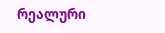რეალური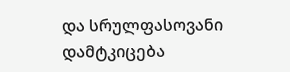და სრულფასოვანი დამტკიცება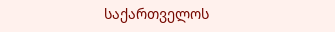საქართველოს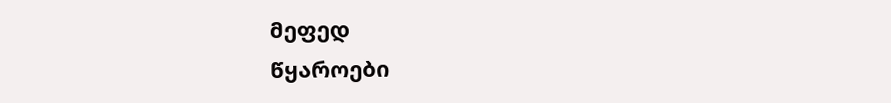მეფედ
წყაროები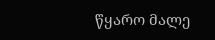წყარო მალე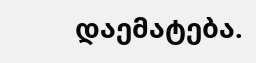დაემატება.